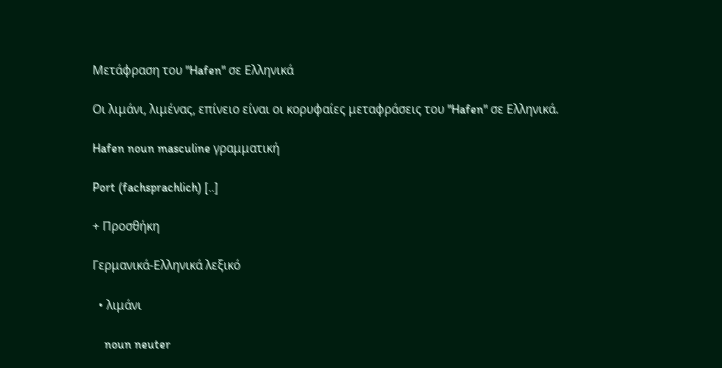Μετάφραση του "Hafen" σε Ελληνικά

Οι λιμάνι, λιμένας, επίνειο είναι οι κορυφαίες μεταφράσεις του "Hafen" σε Ελληνικά.

Hafen noun masculine γραμματική

Port (fachsprachlich) [..]

+ Προσθήκη

Γερμανικά-Ελληνικά λεξικό

  • λιμάνι

    noun neuter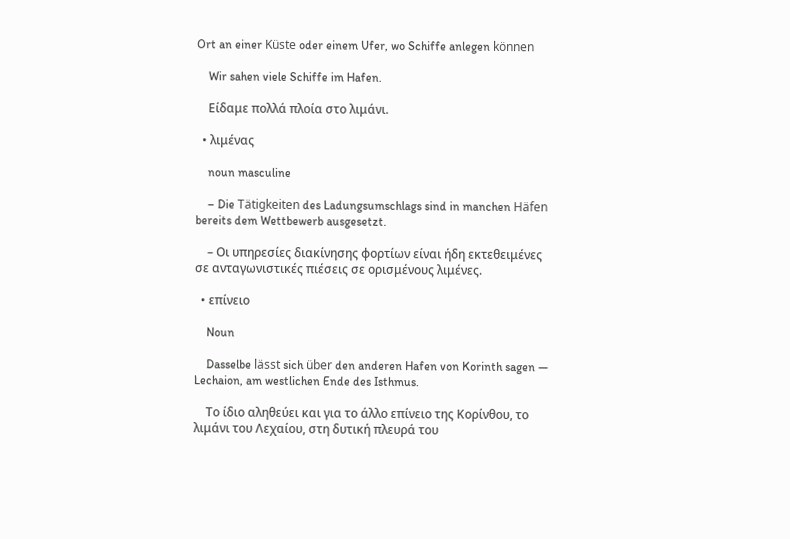Ort an einer Küste oder einem Ufer, wo Schiffe anlegen können

    Wir sahen viele Schiffe im Hafen.

    Είδαμε πολλά πλοία στο λιμάνι.

  • λιμένας

    noun masculine

    – Die Tätigkeiten des Ladungsumschlags sind in manchen Häfen bereits dem Wettbewerb ausgesetzt.

    – Οι υπηρεσίες διακίνησης φορτίων είναι ήδη εκτεθειμένες σε ανταγωνιστικές πιέσεις σε ορισμένους λιμένες.

  • επίνειο

    Noun

    Dasselbe lässt sich über den anderen Hafen von Korinth sagen — Lechaion, am westlichen Ende des Isthmus.

    Το ίδιο αληθεύει και για το άλλο επίνειο της Κορίνθου, το λιμάνι του Λεχαίου, στη δυτική πλευρά του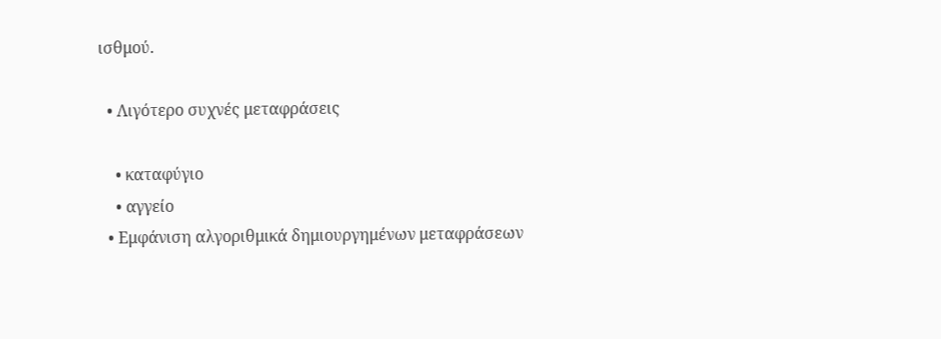ισθμού.

  • Λιγότερο συχνές μεταφράσεις

    • καταφύγιο
    • αγγείο
  • Εμφάνιση αλγοριθμικά δημιουργημένων μεταφράσεων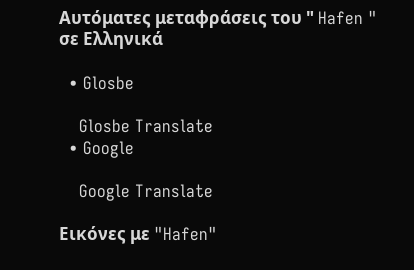Αυτόματες μεταφράσεις του " Hafen " σε Ελληνικά

  • Glosbe

    Glosbe Translate
  • Google

    Google Translate

Εικόνες με "Hafen"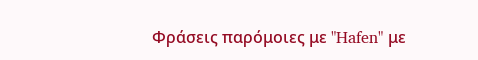Φράσεις παρόμοιες με "Hafen" με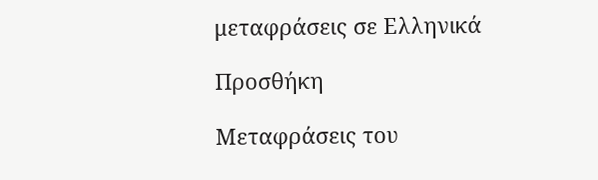μεταφράσεις σε Ελληνικά

Προσθήκη

Μεταφράσεις του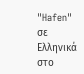"Hafen" σε Ελληνικά στο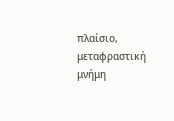πλαίσιο, μεταφραστική μνήμη